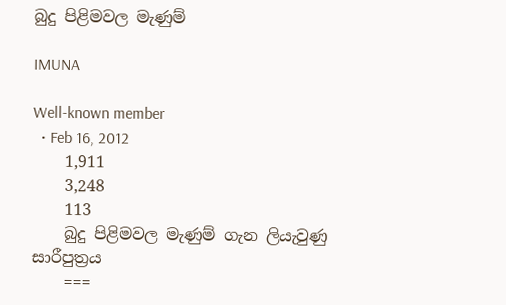බුදු පිළිමවල මැණුම්

IMUNA

Well-known member
  • Feb 16, 2012
    1,911
    3,248
    113
    බුදු පිළිමවල මැණුම් ගැන ලියැවුණු සාරීපුත්‍රය
    ===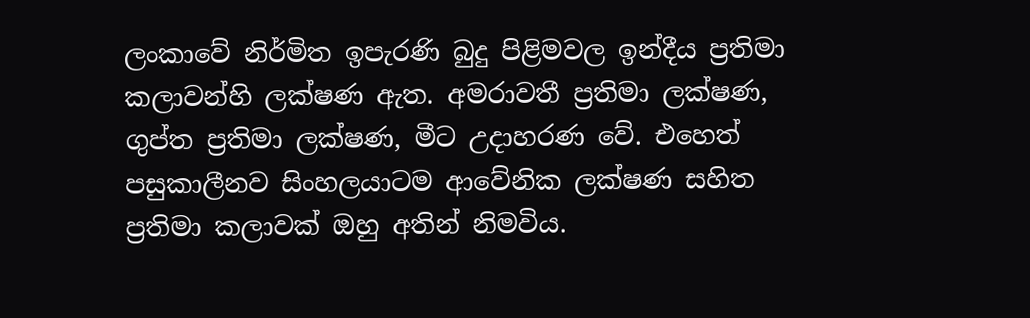ලංකාවේ නිර්මිත ඉපැරණි බුදු පිළිමවල ඉන්දීය ප්‍රතිමා කලාවන්හි ලක්ෂණ ඇත. අමරාවතී ප්‍රතිමා ලක්ෂණ, ගුප්ත ප්‍රතිමා ලක්ෂණ, මීට උදාහරණ වේ. එහෙත් පසුකාලීනව සිංහලයාටම ආවේනික ලක්ෂණ සහිත ප්‍රතිමා කලාවක් ඔහු අතින් නිමවිය.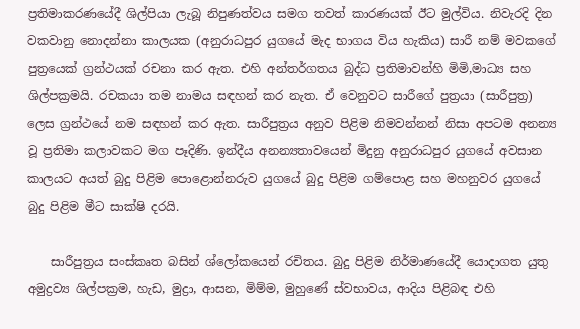ප්‍රතිමාකරණයේදී ශිල්පියා ලැබූ නිපුණත්වය සමග තවත් කාරණයක් ඊට මුල්විය. නිවැරදි දින වකවානු නොදන්නා කාලයක (අනුරාධපුර යුගයේ මැද භාගය විය හැකිය) සාරී නම් මවකගේ පුත්‍රයෙක් ග්‍රන්ථයක් රචනා කර ඇත. එහි අන්තර්ගතය බුද්ධ ප්‍රතිමාවන්හි මිමි,මාධ්‍ය සහ ශිල්පක්‍රමයි. රචකයා තම නාමය සඳහන් කර නැත. ඒ වෙනුවට සාරීගේ පුත්‍රයා (සාරීපුත්‍ර) ලෙස ග්‍රන්ථයේ නම සඳහන් කර ඇත. සාරීපුත්‍රය අනුව පිළිම නිමවන්නන් නිසා අපටම අනන්‍ය වූ ප්‍රතිමා කලාවකට මග පෑදිණි. ඉන්දීය අනන්‍යතාවයෙන් මිදුනු අනුරාධපුර යුගයේ අවසාන කාලයට අයත් බුදු පිළිම පොළොන්නරුව යුගයේ බුදු පිළිම ගම්පොළ සහ මහනුවර යුගයේ බුදු පිළිම මීට සාක්ෂි දරයි.

    සාරීපුත්‍රය සංස්කෘත බසින් ශ්ලෝකයෙන් රචිතය. බුදු පිළිම නිර්මාණයේදී යොදාගත යුතු අමුද්‍රව්‍ය ශිල්පක්‍රම, හැඩ, මුද්‍රා, ආසන, මිම්ම, මුහුණේ ස්වභාවය, ආදිය පිළිබඳ එහි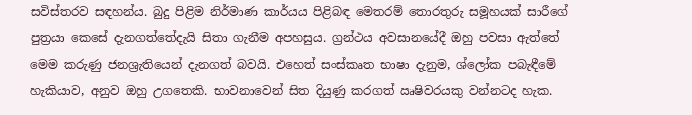සවිස්තරව සඳහන්ය. බුදු පිළිම නිර්මාණ කාර්යය පිළිබඳ මෙතරම් තොරතුරු සමූහයක් සාරීගේ පුත්‍රයා කෙසේ දැනගත්තේදැයි සිතා ගැනීම අපහසුය. ග්‍රන්ථය අවසානයේදී ඔහු පවසා ඇත්තේ මෙම කරුණු ජනශ්‍රැතියෙන් දැනගත් බවයි. එහෙත් සංස්කෘත භාෂා දැනුම, ශ්ලෝක පබැඳීමේ හැකියාව, අනුව ඔහු උගතෙකි. භාවනාවෙන් සිත දියුණු කරගත් ඍෂිවරයකු වන්නටද හැක.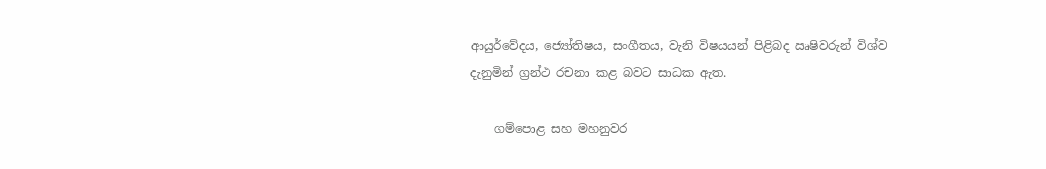ආයුර්වේදය, ජ්‍යෝතිෂය, සංගීතය, වැනි විෂයයන් පිළිබද ඍෂිවරුන් විශ්ව දැනුමින් ග්‍රන්ථ රචනා කළ බවට සාධක ඇත.

    ගම්පොළ සහ මහනුවර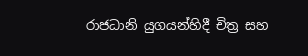රාජධානි යුගයන්හිදී චිත්‍ර සහ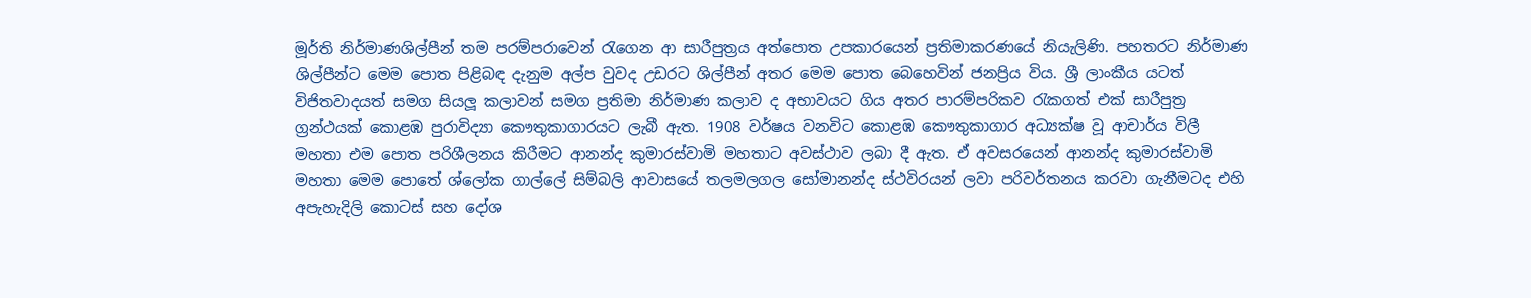මූර්ති නිර්මාණශිල්පීන් තම පරම්පරාවෙන් රැගෙන ආ සාරීපුත්‍රය අත්පොත උපකාරයෙන් ප්‍රතිමාකරණයේ නියැලිණි. පහතරට නිර්මාණ ශිල්පීන්ට මෙම පොත පිළිබඳ දැනුම අල්ප වුවද උඩරට ශිල්පීන් අතර මෙම පොත බෙහෙවින් ජනප්‍රිය විය. ශ්‍රී ලාංකීය යටත් විජිතවාදයත් සමග සියලූ කලාවන් සමග ප්‍රතිමා නිර්මාණ කලාව ද අභාවයට ගිය අතර පාරම්පරිකව රැකගත් එක් සාරීපුත්‍ර ග්‍රන්ථයක් කොළඹ පුරාවිද්‍යා කෞතුකාගාරයට ලැබී ඇත. 1908 වර්ෂය වනවිට කොළඹ කෞතුකාගාර අධ්‍යක්ෂ වූ ආචාර්ය විලී මහතා එම පොත පරිශීලනය කිරීමට ආනන්ද කුමාරස්වාමි මහතාට අවස්ථාව ලබා දී ඇත. ඒ අවසරයෙන් ආනන්ද කුමාරස්වාමි මහතා මෙම පොතේ ශ්ලෝක ගාල්ලේ සිම්බලි ආවාසයේ තලමලගල සෝමානන්ද ස්ථවිරයන් ලවා පරිවර්තනය කරවා ගැනීමටද එහි අපැහැදිලි කොටස් සහ දෝශ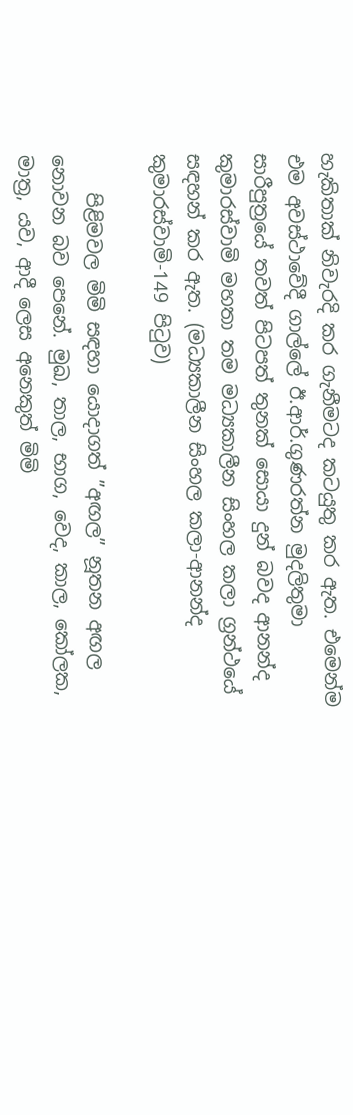හැකිතාක් නිවැරදි කර ගැනීමටද කටයුතු කර ඇත. එමෙන්ම එම අවස්ථාවේදී ගාල්ලේ ඊ.ආර්.ගුණරත්න මුදලිතුමා සාරීපුත්‍රයේ තවත් පිටපත් තුනක් සොයා දුන් බවද ආනන්ද කුමාරස්වාමි මහතා තම මධ්‍යකාලීන සිංහල කලා ග්‍රන්ථයේ සඳහන් කර ඇත. (මධ්‍යකාලීන සිංහල කලා-ආනන්ද කුමාරස්වාමි-149 පිටුව)

    පිළිමවල මිමි සඳහා යොදාගත් ”අඟල” නූතන අඟල නොවන බව පෙනේ. මුඛ, තාල, භාග, වෙද, කාල, කෝලක, මාත්‍ර, යව, ආදී ලෙස අනෙකුත් මිමි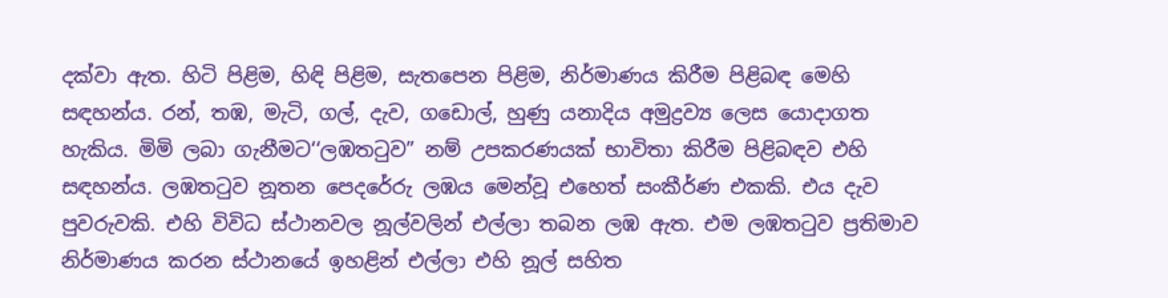දක්වා ඇත. හිටි පිළිම, හිඳි පිළිම, සැතපෙන පිළිම, නිර්මාණය කිරීම පිළිබඳ මෙහි සඳහන්ය. රන්, තඹ, මැටි, ගල්, දැව, ගඩොල්, හුණු යනාදිය අමුද්‍රව්‍ය ලෙස යොදාගත හැකිය. මිමි ලබා ගැනීමට‘‘ලඹතටුව” නම් උපකරණයක් භාවිතා කිරීම පිළිබඳව එහි සඳහන්ය. ලඹතටුව නූතන පෙදරේරු ලඹය මෙන්වූ එහෙත් සංකීර්ණ එකකි. එය දැව පුවරුවකි. එහි විවිධ ස්ථානවල නූල්වලින් එල්ලා තබන ලඹ ඇත. එම ලඹතටුව ප්‍රතිමාව නිර්මාණය කරන ස්ථානයේ ඉහළින් එල්ලා එහි නූල් සහිත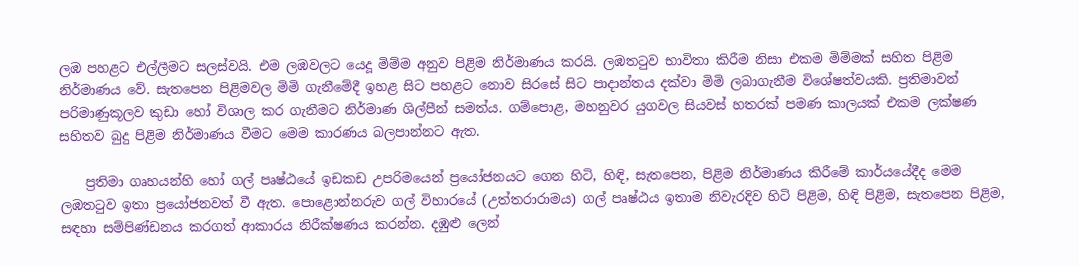ලඹ පහළට එල්ලීමට සලස්වයි. එම ලඹවලට යෙදූ මිම්ම අනුව පිළිම නිර්මාණය කරයි. ලඹතටුව භාවිතා කිරීම නිසා එකම මිම්මක් සහිත පිළිම නිර්මාණය වේ. සැතපෙන පිළිමවල මිමි ගැනීමේදී ඉහළ සිට පහළට නොව සිරසේ සිට පාදාන්තය දක්වා මිමි ලබාගැනීම විශේෂත්වයකි. ප්‍රතිමාවන් පරිමාණුකූලව කුඩා හෝ විශාල කර ගැනීමට නිර්මාණ ශිල්පීන් සමත්ය. ගම්පොළ, මහනුවර යුගවල සියවස් හතරක් පමණ කාලයක් එකම ලක්ෂණ සහිතව බුදු පිළිම නිර්මාණය වීමට මෙම කාරණය බලපාන්නට ඇත.

    ප්‍රතිමා ගෘහයන්හි හෝ ගල් පෘෂ්ඨයේ ඉඩකඩ උපරිමයෙන් ප්‍රයෝජනයට ගෙන හිටි, හිඳි, සැතපෙන, පිළිම නිර්මාණය කිරීමේ කාර්යයේදීද මෙම ලඹතටුව ඉතා ප්‍රයෝජනවත් වී ඇත. පොළොන්නරුව ගල් විහාරයේ (උත්තරාරාමය) ගල් පෘෂ්ඨය ඉතාම නිවැරදිව හිටි පිළිම, හිඳි පිළිම, සැතපෙන පිළිම, සඳහා සම්පිණ්ඩනය කරගත් ආකාරය නිරීක්ෂණය කරන්න. දඹුළු ලෙන්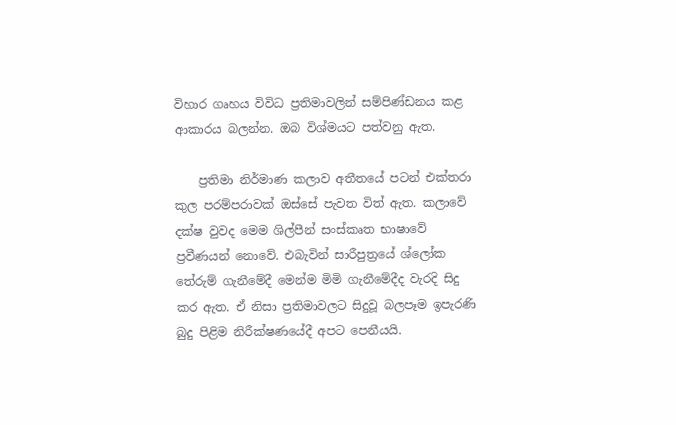විහාර ගෘහය විවිධ ප්‍රතිමාවලින් සම්පිණ්ඩනය කළ ආකාරය බලන්න. ඔබ විශ්මයට පත්වනු ඇත.

    ප්‍රතිමා නිර්මාණ කලාව අතීතයේ පටන් එක්තරා කුල පරම්පරාවක් ඔස්සේ පැවත විත් ඇත. කලාවේ දක්ෂ වුවද මෙම ශිල්පීන් සංස්කෘත භාෂාවේ ප්‍රවීණයන් නොවේ. එබැවින් සාරීපුත්‍රයේ ශ්ලෝක තේරුම් ගැනීමේදී මෙන්ම මිමි ගැනීමේදීද වැරදි සිදු කර ඇත. ඒ නිසා ප්‍රතිමාවලට සිදුවූ බලපෑම ඉපැරණි බුදු පිළිම නිරීක්ෂණයේදී අපට පෙනීයයි.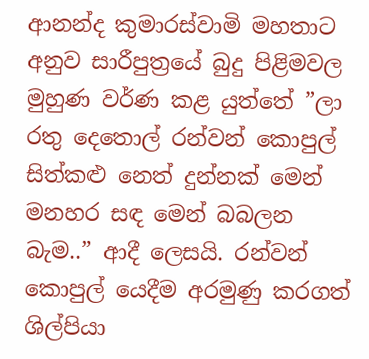ආනන්ද කුමාරස්වාමි මහතාට අනුව සාරීපුත්‍රයේ බුදු පිළිමවල මුහුණ වර්ණ කළ යුත්තේ ”ලා රතු දෙතොල් රන්වන් කොපුල් සිත්කළු නෙත් දුන්නක් මෙන් මනහර සඳ මෙන් බබලන බැම..” ආදී ලෙසයි. රන්වන් කොපුල් යෙදීම අරමුණු කරගත් ශිල්පියා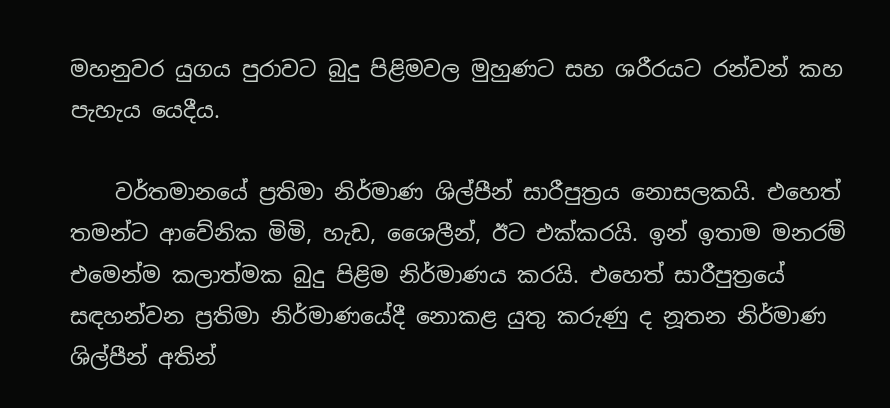මහනුවර යුගය පුරාවට බුදු පිළිමවල මුහුණට සහ ශරීරයට රන්වන් කහ පැහැය යෙදීය.

    වර්තමානයේ ප්‍රතිමා නිර්මාණ ශිල්පීන් සාරීපුත්‍රය නොසලකයි. එහෙත් තමන්ට ආවේනික මිමි, හැඩ, ශෛලීන්, ඊට එක්කරයි. ඉන් ඉතාම මනරම් එමෙන්ම කලාත්මක බුදු පිළිම නිර්මාණය කරයි. එහෙත් සාරීපුත්‍රයේ සඳහන්වන ප්‍රතිමා නිර්මාණයේදී නොකළ යුතු කරුණු ද නූතන නිර්මාණ ශිල්පීන් අතින්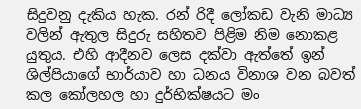සිදුවනු දැකිය හැක. රන් රිදී ලෝකඩ වැනි මාධ්‍ය වලින් ඇතුල සිදුරු සහිතව පිළිම නිම නොකළ යුතුය. එහි ආදීනව ලෙස දක්වා ඇත්තේ ඉන් ශිල්පියාගේ භාර්යාව හා ධනය විනාශ වන බවත් කල කෝලහල හා දුර්භික්ෂයට මං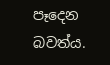පෑදෙන බවත්ය.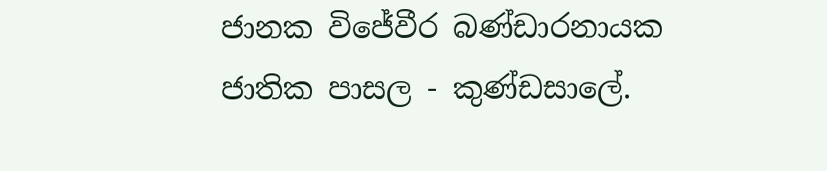ජානක විජේවීර බණ්ඩාරනායක ජාතික පාසල - කුණ්ඩසාලේ.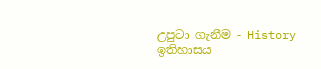උපුටා ගැනීම - History ඉතිහාසය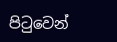පිටුවෙන්